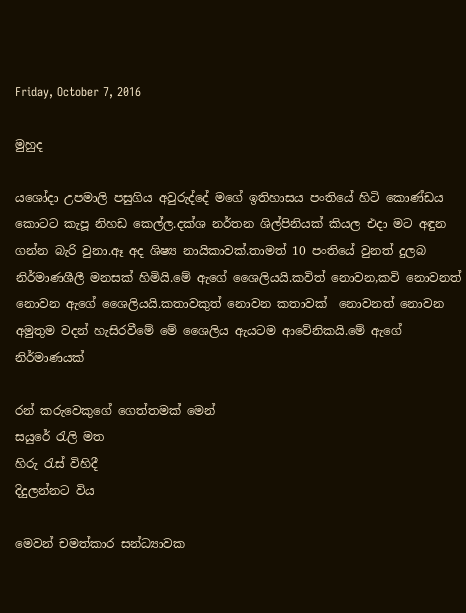Friday, October 7, 2016

මුහුද

යශෝදා උපමාලි පසුගිය අවුරුද්දේ මගේ ඉතිහාසය පංතියේ හිටි කොණ්ඩය කොටට කැපූ නිහඩ කෙල්ල.දක්ශ නර්තන ශිල්පිනියක් කියල එදා මට අඳුන ගන්න බැරි වුනා.ඈ අද ශිෂ්‍ය නායිකාවක්.තාමත් 10 පංතියේ වුනත් දුලබ නිර්මාණශීලී මනසක් හිමියි.මේ ඇගේ ශෛලියයි.කවිත් නොවන,කවි නොවනත් නොවන ඇගේ ශෛලියයි.කතාවකුත් නොවන කතාවක්  නොවනත් නොවන අමුතුම වදන් හැසිරවීමේ මේ ශෛලිය ඇයටම ආවේනිකයි.මේ ඇගේ නිර්මාණයක්

රන් කරුවෙකුගේ ගෙත්තමක් මෙන්
සයුරේ රැලි මත
හිරු රැස් විහිදී
දිදුලන්නට විය

මෙවන් චමත්කාර සන්ධ්‍යාවක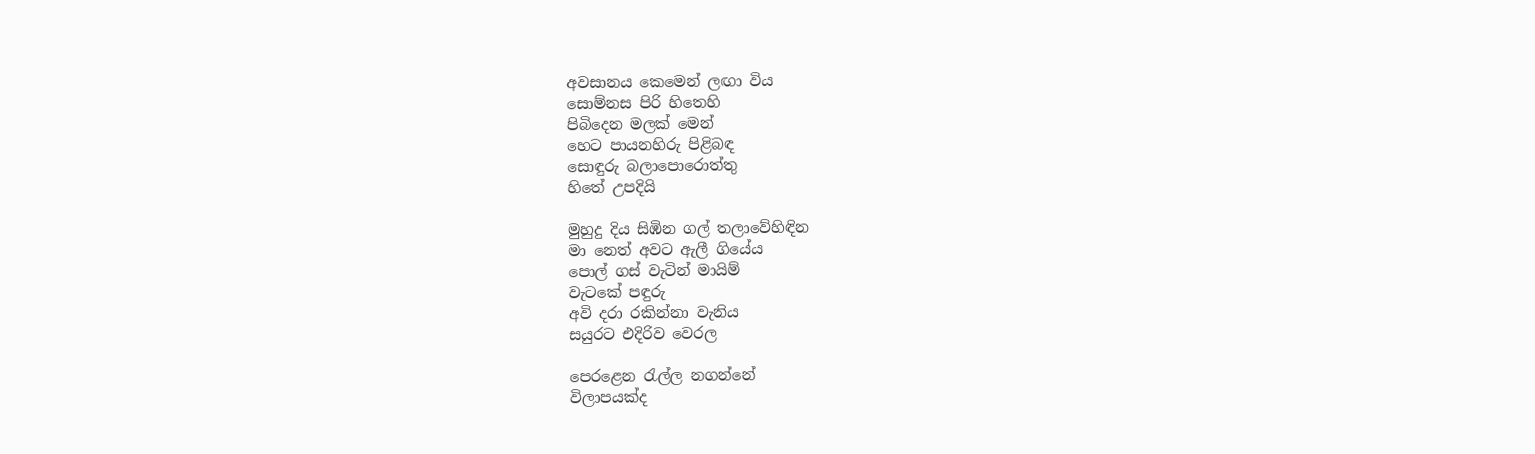අවසානය කෙමෙන් ලඟා විය
සොම්නස පිරි හිතෙහි
පිබිදෙන මලක් මෙන්
හෙට පායනහිරු පිළිබඳ
සොඳුරු බලාපොරොත්තු
හිතේ උපදියි

මුහුදු දිය සිඹින ගල් තලාවේහිඳින
මා නෙත් අවට ඇලී ගියේය
පොල් ගස් වැටින් මායිම්
වැටකේ පඳුරු
අවි දරා රකින්නා වැනිය
සයුරට එදිරිව වෙරල

පෙරළෙන රැල්ල නගන්නේ
විලාපයක්ද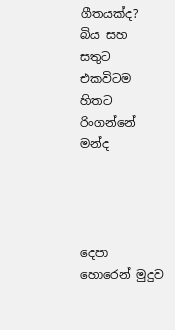ගීතයක්ද?
බිය සහ සතුට එකවිටම
හිතට රිංගන්නේ මන්ද




දෙපා හොරෙන් මුදුව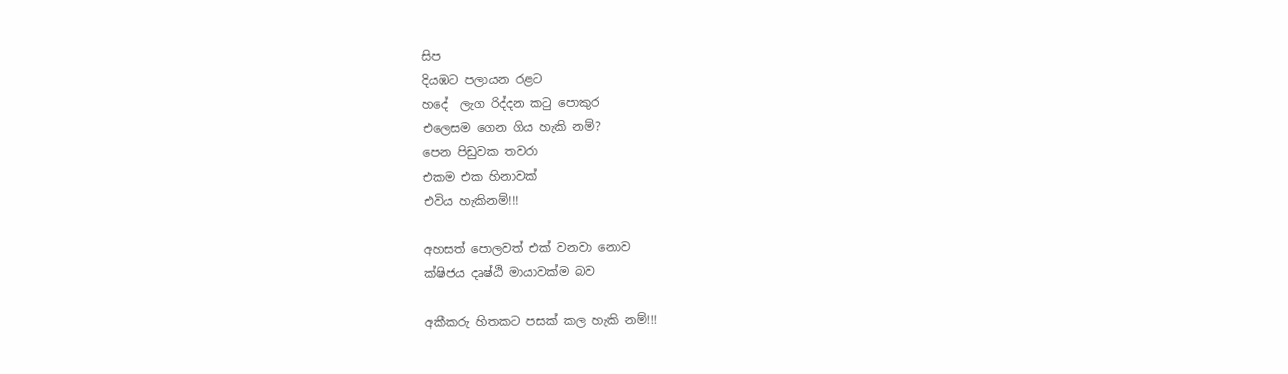සිප
දියඹට පලායන රළට
හදේ  ලැග රිද්දන කටු පොකුර
එලෙසම ගෙන ගිය හැකි නම්?
පෙන පිඩුවක තවරා
එකම එක හිනාවක්
එවිය හැකිනම්!!!

අහසත් පොලවත් එක් වනවා නොව
ක්ෂිජය දෘෂ්ඨි මායාවක්ම බව

අකීකරු හිතකට පසක් කල හැකි නම්!!!